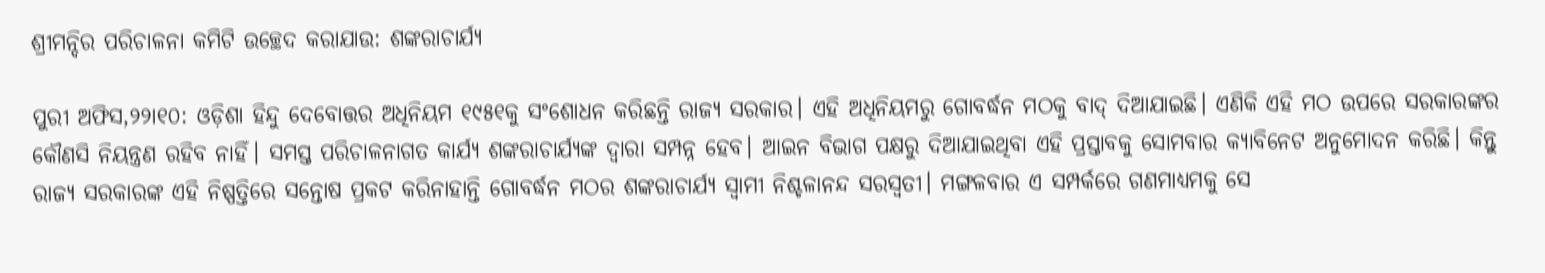ଶ୍ରୀମନ୍ଦିର ପରିଚାଳନା କମିଟି ଉଚ୍ଛେଦ କରାଯାଉ: ଶଙ୍କରାଚାର୍ଯ୍ୟ

ପୁରୀ ଅଫିସ,୨୨ା୧୦: ଓଡ଼ିଶା ହିନ୍ଦୁ ଦେବୋତ୍ତର ଅଧିନିୟମ ୧୯୫୧କୁ ସଂଶୋଧନ କରିଛନ୍ତି ରାଜ୍ୟ ସରକାର। ଏହି ଅଧିନିୟମରୁ ଗୋବର୍ଦ୍ଧନ ମଠକୁ ବାଦ୍‌ ଦିଆଯାଇଛି। ଏଣିକି ଏହି ମଠ ଉପରେ ସରକାରଙ୍କର କୌଣସି ନିୟନ୍ତ୍ରଣ ରହିବ ନାହିଁ। ସମସ୍ତ ପରିଚାଳନାଗତ କାର୍ଯ୍ୟ ଶଙ୍କରାଚାର୍ଯ୍ୟଙ୍କ ଦ୍ୱାରା ସମ୍ପନ୍ନ ହେବ। ଆଇନ ବିଭାଗ ପକ୍ଷରୁ ଦିଆଯାଇଥିବା ଏହି ପ୍ରସ୍ତାବକୁ ସୋମବାର କ୍ୟାବିନେଟ ଅନୁମୋଦନ କରିଛି। କିନ୍ତୁ ରାଜ୍ୟ ସରକାରଙ୍କ ଏହି ନିଷ୍ପତ୍ତିରେ ସନ୍ତୋଷ ପ୍ରକଟ କରିନାହାନ୍ତି ଗୋବର୍ଦ୍ଧନ ମଠର ଶଙ୍କରାଚାର୍ଯ୍ୟ ସ୍ବାମୀ ନିଶ୍ଚଳାନନ୍ଦ ସରସ୍ବତୀ। ମଙ୍ଗଳବାର ଏ ସମ୍ପର୍କରେ ଗଣମାଧ୍ୟମକୁ ସେ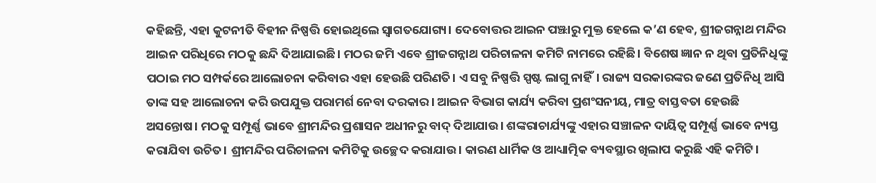କହିଛନ୍ତି, ଏହା କୁଟନୀତି ବିହୀନ ନିଷ୍ପତ୍ତି ହୋଇଥିଲେ ସ୍ବାଗତଯୋଗ୍ୟ। ଦେବୋତ୍ତର ଆଇନ ପଞ୍ଝାରୁ ମୁକ୍ତ ହେଲେ କ’ଣ ହେବ, ଶ୍ରୀଜଗନ୍ନାଥ ମନ୍ଦିର ଆଇନ ପରିଧିରେ ମଠକୁ ଛନ୍ଦି ଦିଆଯାଇଛି। ମଠର ଜମି ଏବେ ଶ୍ରୀଜଗନ୍ନାଥ ପରିଚାଳନା କମିଟି ନାମରେ ରହିଛି। ବିଶେଷ ଜ୍ଞାନ ନ ଥିବା ପ୍ରତିନିଧିଙ୍କୁ ପଠାଇ ମଠ ସମ୍ପର୍କରେ ଆଲୋଚନା କରିବାର ଏହା ହେଉଛି ପରିଣତି। ଏ ସବୁ ନିଷ୍ପତ୍ତି ସ୍ପଷ୍ଟ ଲାଗୁ ନାହିଁ। ରାଜ୍ୟ ସରକାରଙ୍କର ଜଣେ ପ୍ରତିନିଧି ଆସି ତାଙ୍କ ସହ ଆଲୋଚନା କରି ଉପଯୁକ୍ତ ପରାମର୍ଶ ନେବା ଦରକାର। ଆଇନ ବିଭାଗ କାର୍ଯ୍ୟ କରିବା ପ୍ରଶଂସନୀୟ, ମାତ୍ର ବାସ୍ତବତା ହେଉଛି ଅସନ୍ତୋଷ। ମଠକୁ ସମ୍ପୂର୍ଣ୍ଣ ଭାବେ ଶ୍ରୀମନ୍ଦିର ପ୍ରଶାସନ ଅଧୀନରୁ ବାଦ୍‌ ଦିଆଯାଉ। ଶଙ୍କରାଚାର୍ଯ୍ୟଙ୍କୁ ଏହାର ସଞ୍ଚାଳନ ଦାୟିତ୍ୱ ସମ୍ପୂର୍ଣ୍ଣ ଭାବେ ନ୍ୟସ୍ତ କରାଯିବା ଉଚିତ। ଶ୍ରୀମନ୍ଦିର ପରିଚାଳନା କମିଟିକୁ ଉଚ୍ଛେଦ କରାଯାଉ। କାରଣ ଧାର୍ମିକ ଓ ଆଧ୍ୟାତ୍ମିକ ବ୍ୟବସ୍ଥାର ଖିଲାପ କରୁଛି ଏହି କମିଟି।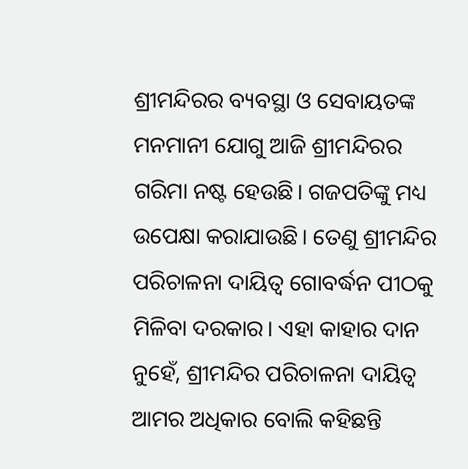ଶ୍ରୀମନ୍ଦିରର ବ୍ୟବସ୍ଥା ଓ ସେବାୟତଙ୍କ ମନମାନୀ ଯୋଗୁ ଆଜି ଶ୍ରୀମନ୍ଦିରର ଗରିମା ନଷ୍ଟ ହେଉଛି। ଗଜପତିଙ୍କୁ ମଧ୍ୟ ଉପେକ୍ଷା କରାଯାଉଛି। ତେଣୁ ଶ୍ରୀମନ୍ଦିର ପରିଚାଳନା ଦାୟିତ୍ୱ ଗୋବର୍ଦ୍ଧନ ପୀଠକୁ ମିଳିବା ଦରକାର। ଏହା କାହାର ଦାନ ନୁହେଁ, ଶ୍ରୀମନ୍ଦିର ପରିଚାଳନା ଦାୟିତ୍ୱ ଆମର ଅଧିକାର ବୋଲି କହିଛନ୍ତି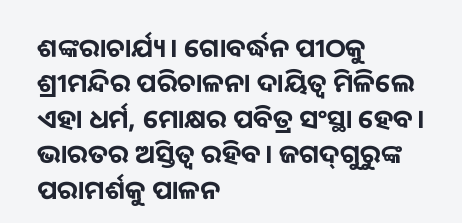ଶଙ୍କରାଚାର୍ଯ୍ୟ। ଗୋବର୍ଦ୍ଧନ ପୀଠକୁ ଶ୍ରୀମନ୍ଦିର ପରିଚାଳନା ଦାୟିତ୍ୱ ମିଳିଲେ ଏହା ଧର୍ମ, ମୋକ୍ଷର ପବିତ୍ର ସଂସ୍ଥା ହେବ। ଭାରତର ଅସ୍ତିତ୍ୱ ରହିବ। ଜଗଦ୍‌ଗୁରୁଙ୍କ ପରାମର୍ଶକୁ ପାଳନ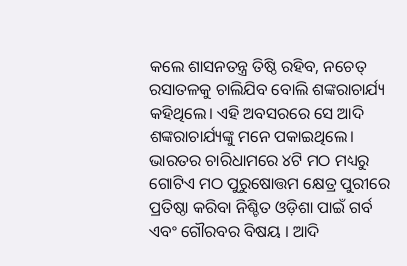କଲେ ଶାସନତନ୍ତ୍ର ତିଷ୍ଠି ରହିବ, ନଚେତ୍‌ ରସାତଳକୁ ଚାଲିଯିବ ବୋଲି ଶଙ୍କରାଚାର୍ଯ୍ୟ କହିଥିଲେ। ଏହି ଅବସରରେ ସେ ଆଦି ଶଙ୍କରାଚାର୍ଯ୍ୟଙ୍କୁ ମନେ ପକାଇଥିଲେ। ଭାରତର ଚାରିଧାମରେ ୪ଟି ମଠ ମଧ୍ୟରୁ ଗୋଟିଏ ମଠ ପୁରୁଷୋତ୍ତମ କ୍ଷେତ୍ର ପୁରୀରେ ପ୍ରତିଷ୍ଠା କରିବା ନିଶ୍ଚିତ ଓଡ଼ିଶା ପାଇଁ ଗର୍ବ ଏବଂ ଗୌରବର ବିଷୟ । ଆଦି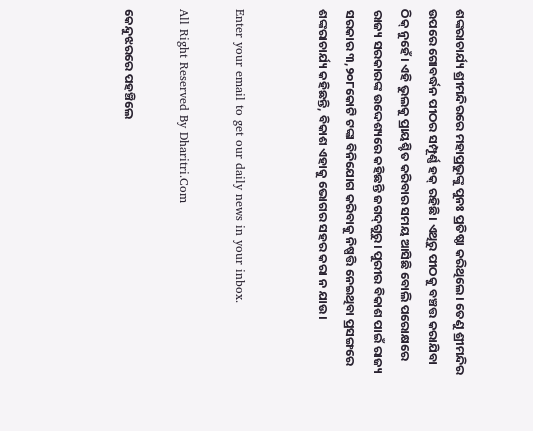ଶଙ୍କରାଚାର୍ଯ୍ୟ ଶ୍ରୀମନ୍ଦିରରେ ମହାପ୍ରଭୁଙ୍କୁ ପୁନଃ ପ୍ରତିଷ୍ଠା କରିଥିଲେ। ତେଣୁ ଶ୍ରୀମନ୍ଦିର ଉପରେ ଗୋବର୍ଦ୍ଧନ ପୀଠର ସମ୍ପୂର୍ଣ୍ଣ ହକ୍‌ ରହିଛି। ଏଥିରୁ ପୀଠକୁ ବଞ୍ଚତ୍ତ କରାଯିବା ଠିକ୍‌ ନୁହେଁ। ଏହି ଭୁଲକୁ ପ୍ରାୟଶ୍ଚିତ କରିବାର ସମୟ ଆସିଛି ବୋଲି ପରୋକ୍ଷରେ ରାଜ୍ୟ ସରକାରଙ୍କ ଉଦ୍ଦେଶ୍ୟରେ କହିଛନ୍ତି ଜଗଦ୍‌ଗୁରୁ। ପୁରୀର ବିକାଶ ପାଇଁ ରାଜ୍ୟ ସରକାର ୩,୨୦୮କୋଟି ଟଙ୍କା ବିନିଯୋଗ କରିବାକୁ ନିଷ୍ପତ୍ତି ନେଇଥିବା ପ୍ରସଙ୍ଗରେ ଶଙ୍କରାଚାର୍ଯ୍ୟ କହିଛନ୍ତି, ବିକାଶ ଏହାକୁ ଭୋଗର ସହର କରା ନ ଯାଉ।


Enter your email to get our daily news in your inbox.

All Right Reserved By Dharitri.Com

କେନ୍ଦୁଝରରେ ପହଞ୍ଚିଲେ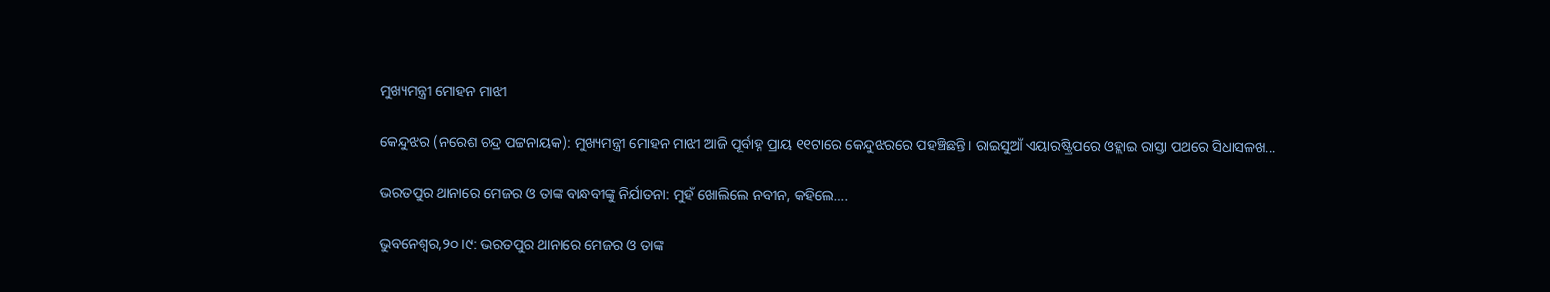ମୁଖ୍ୟମନ୍ତ୍ରୀ ମୋହନ ମାଝୀ

କେନ୍ଦୁଝର (ନରେଶ ଚନ୍ଦ୍ର ପଟ୍ଟନାୟକ): ମୁଖ୍ୟମନ୍ତ୍ରୀ ମୋହନ ମାଝୀ ଆଜି ପୂର୍ବାହ୍ନ ପ୍ରାୟ ୧୧ଟାରେ କେନ୍ଦୁଝରରେ ପହଞ୍ଚିଛନ୍ତି। ରାଇସୁଆଁ ଏୟାରଷ୍ଟ୍ରିପରେ ଓହ୍ଲାଇ ରାସ୍ତା ପଥରେ ସିଧାସଳଖ...

ଭରତପୁର ଥାନାରେ ମେଜର ଓ ତାଙ୍କ ବାନ୍ଧବୀଙ୍କୁ ନିର୍ଯାତନା: ମୁହଁ ଖୋଲିଲେ ନବୀନ, କହିଲେ….

ଭୁବନେଶ୍ୱର,୨୦।୯: ଭରତପୁର ଥାନାରେ ମେଜର ଓ ତାଙ୍କ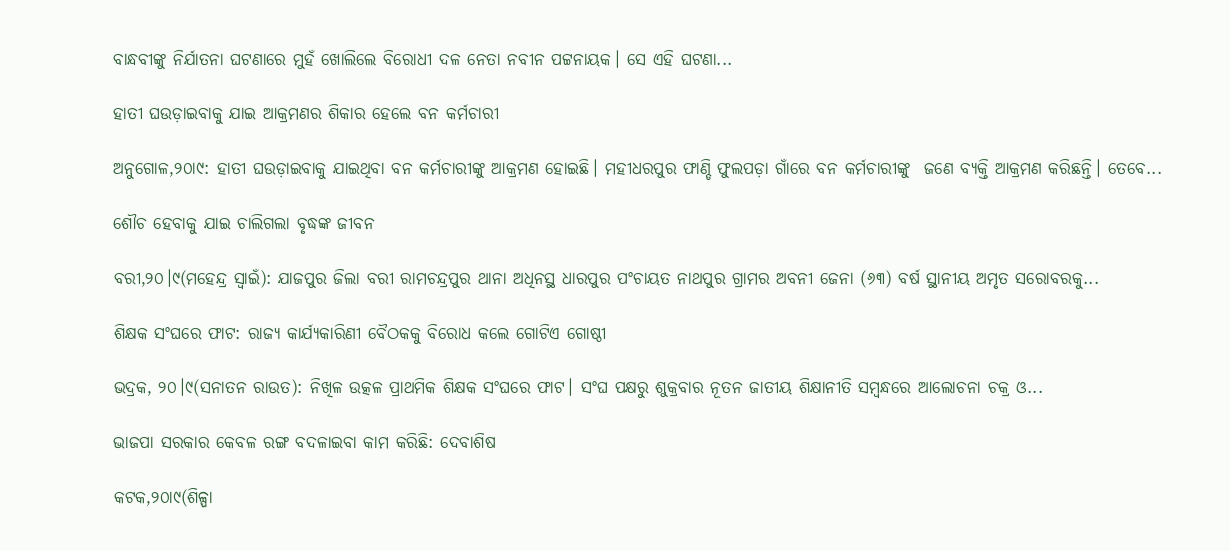ବାନ୍ଧବୀଙ୍କୁ ନିର୍ଯାତନା ଘଟଣାରେ ମୁହଁ ଖୋଲିଲେ ବିରୋଧୀ ଦଳ ନେତା ନବୀନ ପଟ୍ଟନାୟକ। ସେ ଏହି ଘଟଣା...

ହାତୀ ଘଉଡ଼ାଇବାକୁ ଯାଇ ଆକ୍ରମଣର ଶିକାର ହେଲେ ବନ କର୍ମଚାରୀ

ଅନୁଗୋଳ,୨୦ା୯: ହାତୀ ଘଉଡ଼ାଇବାକୁ ଯାଇଥିବା ବନ କର୍ମଚାରୀଙ୍କୁ ଆକ୍ରମଣ ହୋଇଛି। ମହୀଧରପୁର ଫାଣ୍ଡି ଫୁଲପଡ଼ା ଗାଁରେ ବନ କର୍ମଚାରୀଙ୍କୁ  ଜଣେ ବ୍ୟକ୍ତି ଆକ୍ରମଣ କରିଛନ୍ତି। ତେବେ...

ଶୌଚ ହେବାକୁ ଯାଇ ଚାଲିଗଲା ବୃଦ୍ଧଙ୍କ ଜୀବନ

ବରୀ,୨୦।୯(ମହେନ୍ଦ୍ର ସ୍ବାଇଁ): ଯାଜପୁର ଜିଲା ବରୀ ରାମଚନ୍ଦ୍ରପୁର ଥାନା ଅଧିନସ୍ଥ ଧାରପୁର ପଂଚାୟତ ନାଥପୁର ଗ୍ରାମର ଅବନୀ ଜେନା (୬୩) ବର୍ଷ ସ୍ଥାନୀୟ ଅମୃତ ସରୋବରକୁ...

ଶିକ୍ଷକ ସଂଘରେ ଫାଟ: ରାଜ୍ୟ କାର୍ଯ୍ୟକାରିଣୀ ବୈଠକକୁ ବିରୋଧ କଲେ ଗୋଟିଏ ଗୋଷ୍ଠୀ

ଭଦ୍ରକ, ୨୦।୯(ସନାତନ ରାଉତ): ନିଖିଳ ଉତ୍କଳ ପ୍ରାଥମିକ ଶିକ୍ଷକ ସଂଘରେ ଫାଟ। ସଂଘ ପକ୍ଷରୁ ଶୁକ୍ରବାର ନୂତନ ଜାତୀୟ ଶିକ୍ଷାନୀତି ସମ୍ବନ୍ଧରେ ଆଲୋଚନା ଚକ୍ର ଓ...

ଭାଜପା ସରକାର କେବଳ ରଙ୍ଗ ବଦଳାଇବା କାମ କରିଛି: ଦେବାଶିଷ

କଟକ,୨୦ା୯(ଶିଳ୍ପା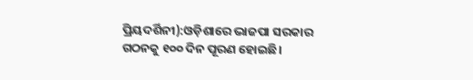ପ୍ରିୟଦର୍ଶିନୀ):ଓଡ଼ିଶାରେ ଭାଜପା ସରକାର ଗଠନକୁ ୧୦୦ ଦିନ ପୂରଣ ହୋଇଛି।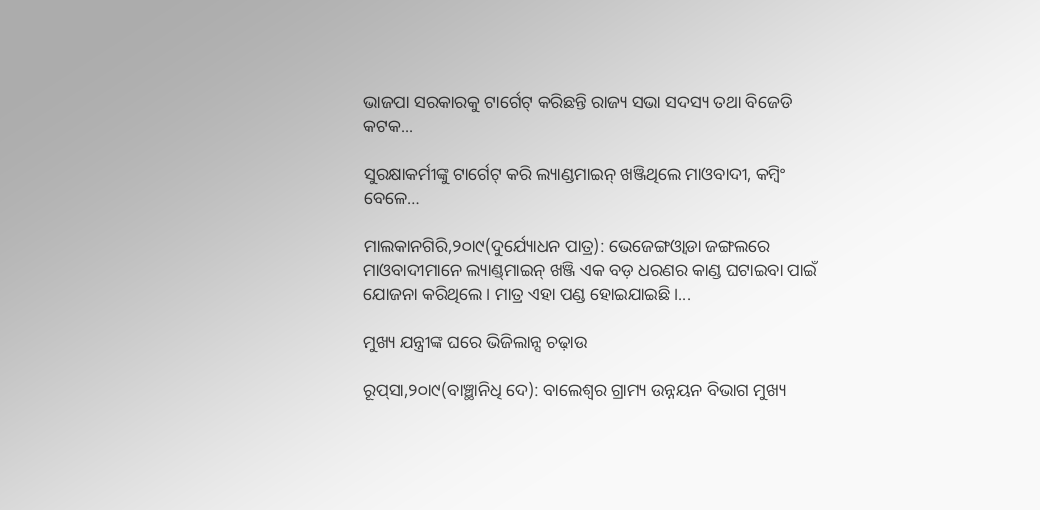ଭାଜପା ସରକାରକୁ ଟାର୍ଗେଟ୍‌ କରିଛନ୍ତି ରାଜ୍ୟ ସଭା ସଦସ୍ୟ ତଥା ବିଜେଡି କଟକ...

ସୁରକ୍ଷାକର୍ମୀଙ୍କୁ ଟାର୍ଗେଟ୍‌ କରି ଲ୍ୟାଣ୍ଡମାଇନ୍‌ ଖଞ୍ଜିଥିଲେ ମାଓବାଦୀ, କମ୍ବିଂ ବେଳେ…

ମାଲକାନଗିରି,୨୦ା୯(ଦୁର୍ଯ୍ୟୋଧନ ପାତ୍ର): ଭେଜେଙ୍ଗଓ୍ବାଡା ଜଙ୍ଗଲରେ ମାଓବାଦୀମାନେ ଲ୍ୟାଣ୍ଡ୍‌ମାଇନ୍‌ ଖଞ୍ଜି ଏକ ବଡ଼ ଧରଣର କାଣ୍ଡ ଘଟାଇବା ପାଇଁ ଯୋଜନା କରିଥିଲେ। ମାତ୍ର ଏହା ପଣ୍ଡ ହୋଇଯାଇଛି।...

ମୁଖ୍ୟ ଯନ୍ତ୍ରୀଙ୍କ ଘରେ ଭିଜିଲାନ୍ସ ଚଢ଼ାଉ

ରୂପ୍‌ସା,୨୦ା୯(ବାଞ୍ଛାନିଧି ଦେ): ବାଲେଶ୍ବର ଗ୍ରାମ୍ୟ ଉନ୍ନୟନ ବିଭାଗ ମୁଖ୍ୟ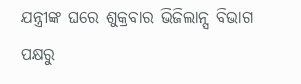ଯନ୍ତ୍ରୀଙ୍କ ଘରେ ଶୁକ୍ରବାର ଭିଜିଲାନ୍ସ ବିଭାଗ ପକ୍ଷରୁ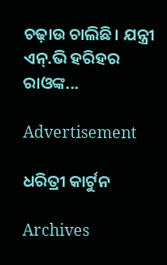ଚଢ଼ାଉ ଚାଲିଛି। ଯନ୍ତ୍ରୀ ଏନ୍‌.ଭି ହରିହର ରାଓଙ୍କ...

Advertisement

ଧରିତ୍ରୀ କାର୍ଟୁନ

Archives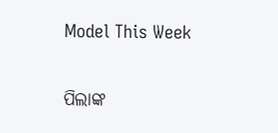Model This Week

ପିଲାଙ୍କ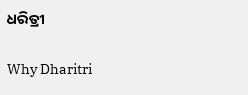ଧରିତ୍ରୀ

Why Dharitri